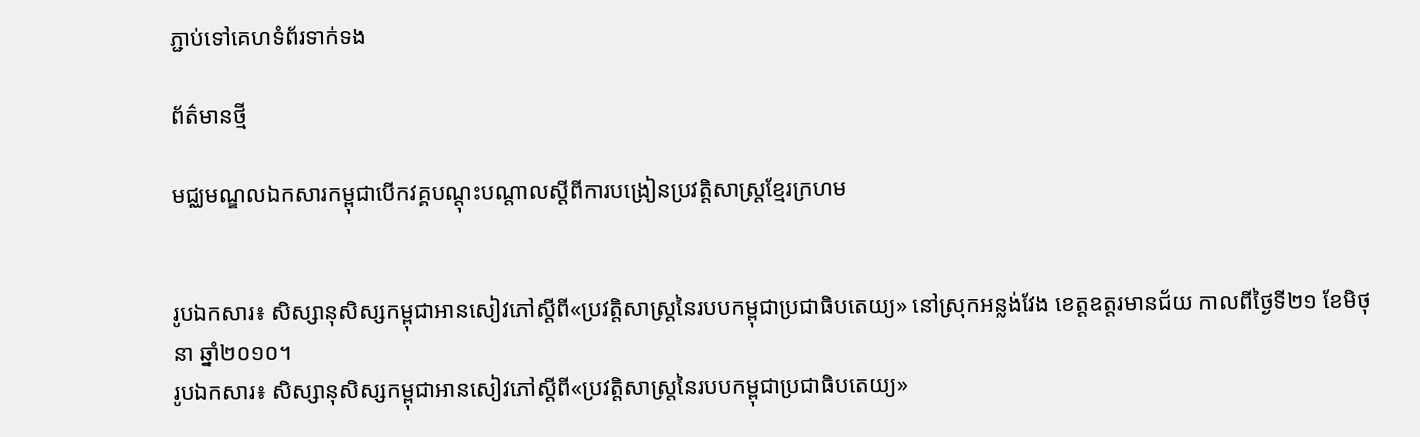ភ្ជាប់ទៅគេហទំព័រទាក់ទង

ព័ត៌មានថ្មី

មជ្ឈមណ្ឌលឯកសារកម្ពុជាបើកវគ្គបណ្តុះបណ្តាលស្តីពីការបង្រៀនប្រវត្តិសាស្រ្តខ្មែរក្រហម


រូបឯកសារ៖ សិស្សានុសិស្សកម្ពុជាអានសៀវភៅស្តីពី«ប្រវត្តិសាស្ត្រនៃរបបកម្ពុជាប្រជាធិបតេយ្យ‍» នៅស្រុកអន្លង់វែង ខេត្តឧត្តរមានជ័យ កាលពីថ្ងៃទី២១ ខែមិថុនា ឆ្នាំ២០១០។
រូបឯកសារ៖ សិស្សានុសិស្សកម្ពុជាអានសៀវភៅស្តីពី«ប្រវត្តិសាស្ត្រនៃរបបកម្ពុជាប្រជាធិបតេយ្យ‍»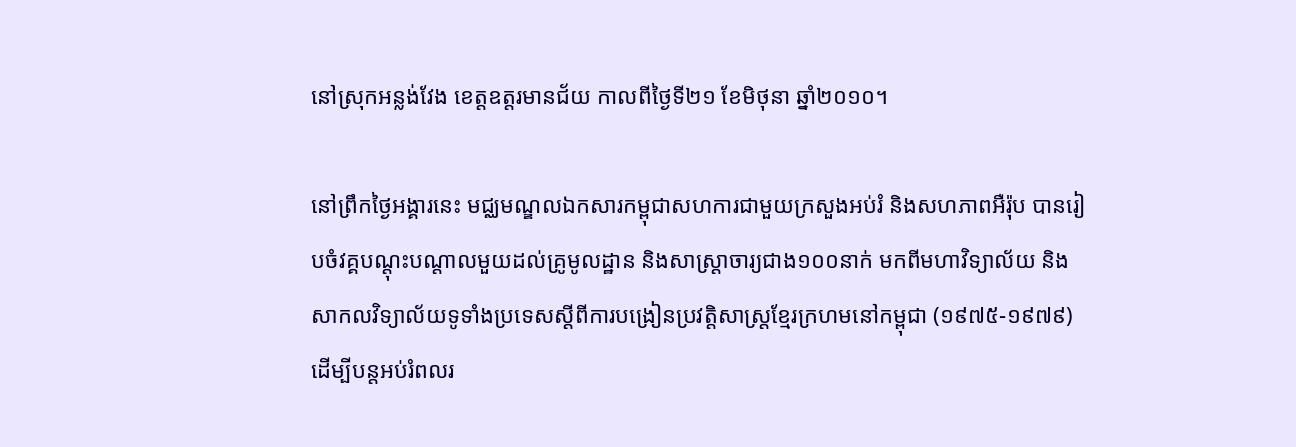នៅស្រុកអន្លង់វែង ខេត្តឧត្តរមានជ័យ កាលពីថ្ងៃទី២១ ខែមិថុនា ឆ្នាំ២០១០។

នៅព្រឹកថ្ងៃអង្គារនេះ មជ្ឈមណ្ឌលឯកសារកម្ពុជាសហការជាមួយក្រសួងអប់រំ និងសហភាពអឺរ៉ុប បានរៀបចំវគ្គបណ្តុះបណ្តាលមួយដល់គ្រូមូលដ្ឋាន និងសាស្រ្តាចារ្យជាង១០០នាក់ មកពីមហាវិទ្យាល័យ និងសាកលវិទ្យាល័យទូទាំងប្រទេសស្តីពីការបង្រៀនប្រវត្តិសាស្រ្តខ្មែរក្រហមនៅកម្ពុជា (១៩៧៥-១៩៧៩) ដើម្បីបន្តអប់រំពលរ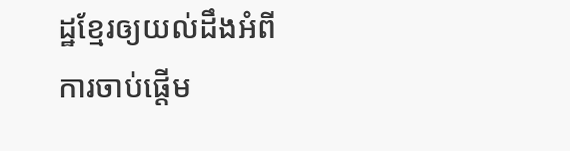ដ្ឋខ្មែរឲ្យយល់ដឹងអំពីការចាប់ផ្តើម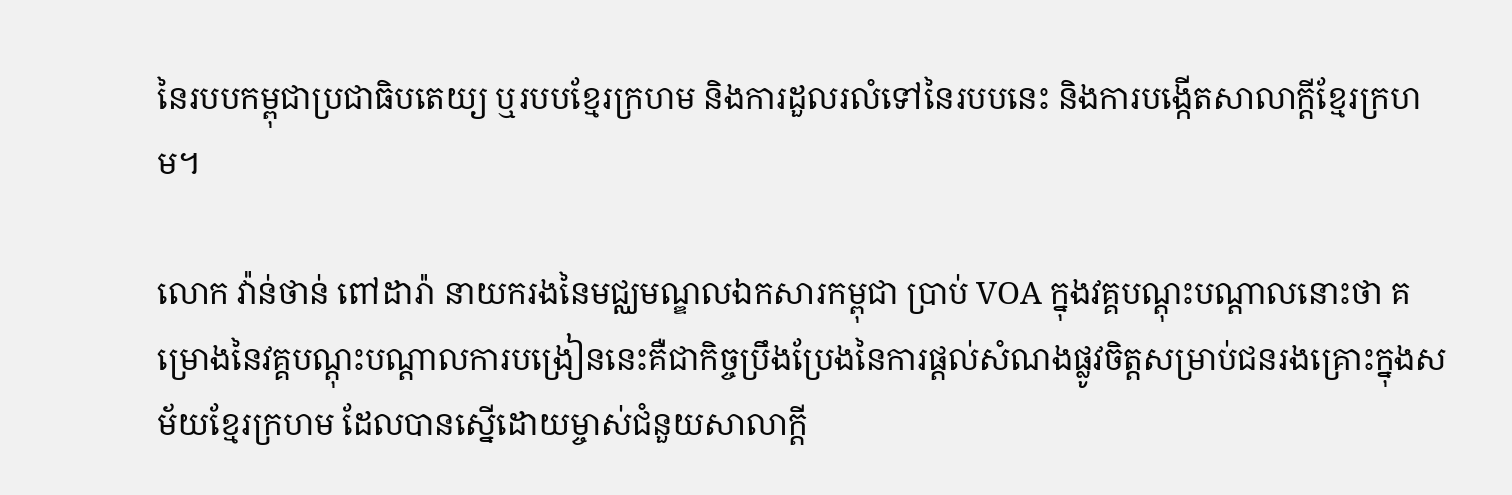នៃរបបកម្ពុជាប្រជាធិបតេយ្យ ឬរបបខ្មែរក្រហម និងការដួលរលំទៅនៃរបបនេះ និងការបង្កើតសាលាក្តីខ្មែរក្រហម។

លោក វ៉ាន់ថាន់ ពៅដារ៉ា នាយករងនៃមជ្ឈមណ្ឌលឯកសារកម្ពុជា ប្រាប់ VOA ក្នុងវគ្គបណ្តុះបណ្តាលនោះថា គម្រោងនៃវគ្គបណ្តុះបណ្តាលការបង្រៀននេះគឺជាកិច្ចប្រឹងប្រែងនៃការផ្តល់សំណងផ្លូវចិត្តសម្រាប់ជនរងគ្រោះក្នុងសម័យខ្មែរក្រហម ដែលបានស្នើដោយម្ចាស់ជំនួយសាលាក្តី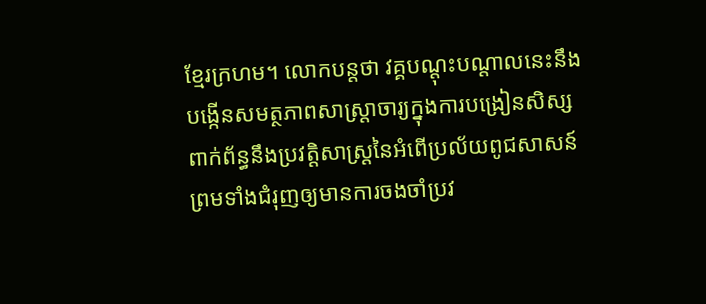ខ្មែរក្រហម។ លោកបន្តថា វគ្គបណ្តុះបណ្តាលនេះនឹងបង្កើនសមត្ថភាពសាស្រ្តាចារ្យក្នុងការបង្រៀនសិស្សពាក់ព័ន្ធនឹងប្រវត្តិសាស្រ្តនៃអំពើប្រល័យពូជសាសន៍ ព្រមទាំងជំរុញឲ្យមានការចងចាំប្រវ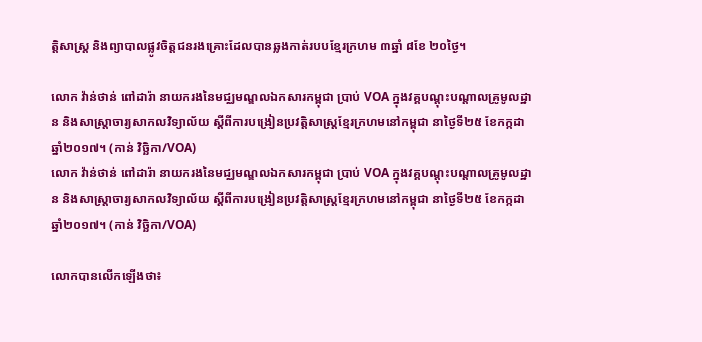ត្តិសាស្រ្ត និងព្យាបាលផ្លូវចិត្តជនរងគ្រោះដែលបានឆ្លងកាត់របបខ្មែរក្រហម ៣ឆ្នាំ ៨ខែ ២០ថ្ងៃ។

លោក វ៉ាន់ថាន់ ពៅដារ៉ា នាយករងនៃមជ្ឈមណ្ឌលឯកសារកម្ពុជា ប្រាប់ VOA ក្នុងវគ្គបណ្តុះបណ្តាលគ្រូមូលដ្ឋាន និងសាស្រ្តាចារ្យសាកលវិទ្យាល័យ ស្តីពីការបង្រៀនប្រវត្តិសាស្រ្តខ្មែរក្រហមនៅកម្ពុជា នាថ្ងៃទី២៥ ខែកក្កដា ឆ្នាំ២០១៧។ (កាន់ វិច្ឆិកា/VOA)
លោក វ៉ាន់ថាន់ ពៅដារ៉ា នាយករងនៃមជ្ឈមណ្ឌលឯកសារកម្ពុជា ប្រាប់ VOA ក្នុងវគ្គបណ្តុះបណ្តាលគ្រូមូលដ្ឋាន និងសាស្រ្តាចារ្យសាកលវិទ្យាល័យ ស្តីពីការបង្រៀនប្រវត្តិសាស្រ្តខ្មែរក្រហមនៅកម្ពុជា នាថ្ងៃទី២៥ ខែកក្កដា ឆ្នាំ២០១៧។ (កាន់ វិច្ឆិកា/VOA)

លោកបានលើកឡើងថា៖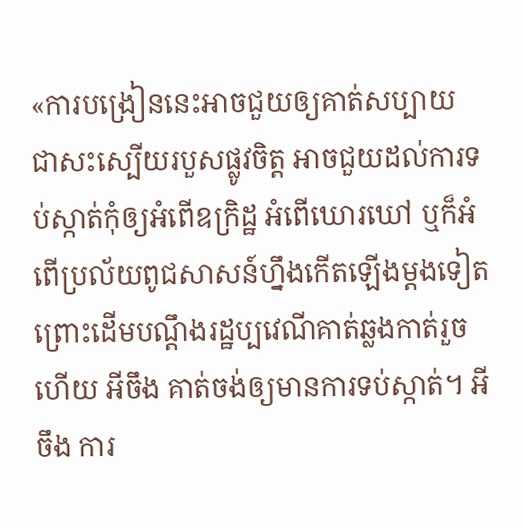«ការបង្រៀននេះអាចជួយឲ្យគាត់សប្បាយ ជាសះស្បើយរបួសផ្លូវចិត្ត អាចជួយដល់ការទប់ស្កាត់កុំឲ្យអំពើឧក្រិដ្ឋ អំពើឃោរឃៅ ឬក៏អំពើប្រល័យពូជសាសន៍ហ្នឹងកើតឡើងម្តងទៀត ព្រោះដើមបណ្តឹងរដ្ឋប្បវេណីគាត់ឆ្លងកាត់រួចហើយ អីចឹង គាត់ចង់ឲ្យមានការទប់ស្កាត់។ អីចឹង ការ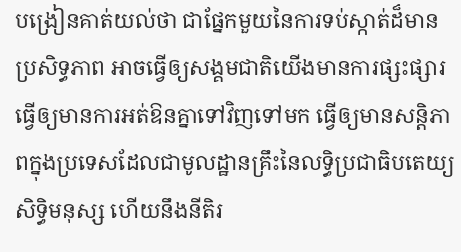បង្រៀនគាត់យល់ថា ជាផ្នែកមួយនៃការទប់ស្កាត់ដ៏មានប្រសិទ្ធភាព អាចធ្វើឲ្យសង្គមជាតិយើងមានការផ្សះផ្សារ ធ្វើឲ្យមានការអត់ឱនគ្នាទៅវិញទៅមក ធ្វើឲ្យមានសន្តិភាពក្នុងប្រទេសដែលជាមូលដ្ឋានគ្រឹះនៃលទ្ធិប្រជាធិបតេយ្យ សិទ្ធិមនុស្ស ហើយនឹងនីតិរ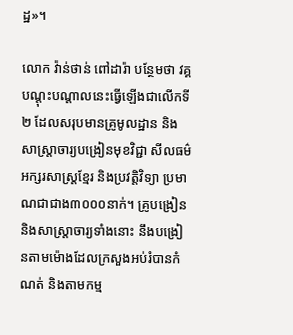ដ្ឋ»។

លោក វ៉ាន់ថាន់ ពៅដារ៉ា បន្ថែមថា វគ្គបណ្តុះបណ្តាលនេះធ្វើឡើងជាលើកទី២ ដែលសរុបមានគ្រូមូលដ្ឋាន និងសាស្រ្តាចារ្យបង្រៀនមុខវិជ្ជា សីលធម៌ អក្សរសាស្រ្តខ្មែរ និងប្រវត្តិវិទ្យា ប្រមាណជាជាង៣០០០នាក់។ គ្រូបង្រៀន និងសាស្រ្តាចារ្យទាំងនោះ នឹងបង្រៀនតាមម៉ោងដែលក្រសួងអប់រំបានកំណត់ និងតាមកម្ម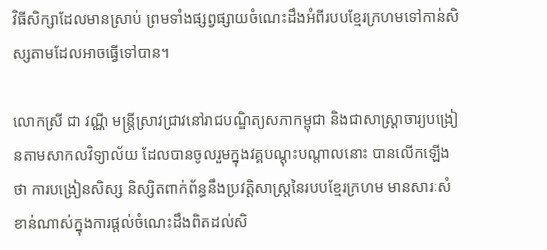វិធីសិក្សាដែលមានស្រាប់ ព្រមទាំងផ្សព្វផ្សាយចំណេះដឹងអំពីរបបខ្មែរក្រហមទៅកាន់សិស្សតាមដែលអាចធ្វើទៅបាន។

លោកស្រី ជា វណ្ណី មន្រ្តីស្រាវជ្រាវនៅរាជបណ្ឌិត្យសភាកម្ពុជា និងជាសាស្រ្តាចារ្យបង្រៀនតាមសាកលវិទ្យាល័យ ដែលបានចូលរួមក្នុងវគ្គបណ្តុះបណ្តាលនោះ បានលើកឡើងថា ការបង្រៀនសិស្ស និស្សិតពាក់ព័ន្ធនឹងប្រវត្តិសាស្រ្តនៃរបបខ្មែរក្រហម មានសារៈសំខាន់ណាស់ក្នុងការផ្តល់ចំណេះដឹងពិតដល់សិ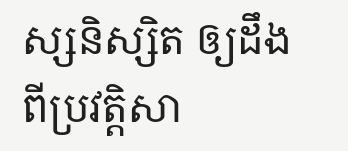ស្សនិស្សិត ឲ្យដឹងពីប្រវត្តិសា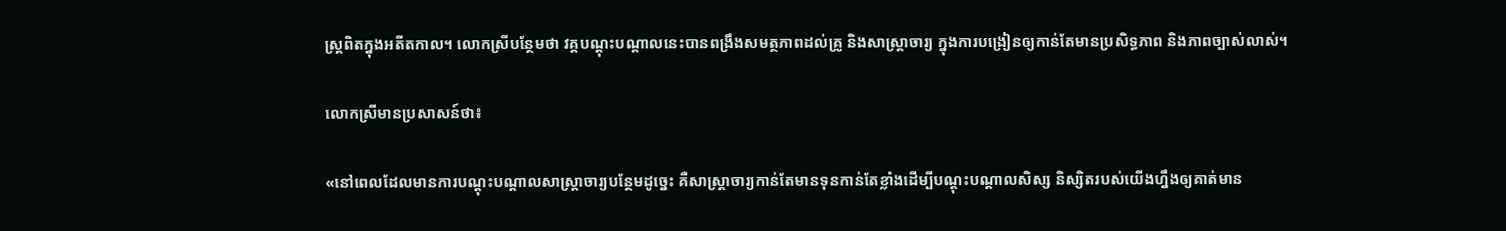ស្រ្តពិតក្នុងអតីតកាល។ លោកស្រីបន្ថែមថា វគ្គបណ្តុះបណ្តាលនេះបានពង្រឹងសមត្ថភាពដល់គ្រូ និងសាស្រ្តាចារ្យ ក្នុងការបង្រៀនឲ្យកាន់តែមានប្រសិទ្ធភាព និងភាពច្បាស់លាស់។

លោកស្រីមានប្រសាសន៍ថា៖

«នៅពេលដែលមានការបណ្តុះបណ្តាលសាស្រ្តាចារ្យបន្ថែមដូច្នេះ គឺសាស្រ្តាចារ្យកាន់តែមានទុនកាន់តែខ្លាំងដើម្បីបណ្តុះបណ្តាលសិស្ស និស្សិតរបស់យើងហ្នឹងឲ្យគាត់មាន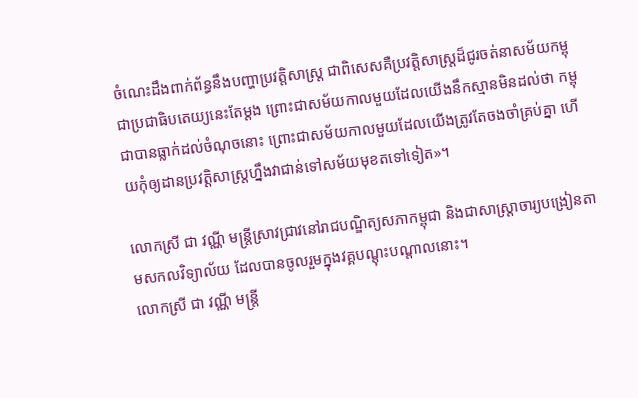ចំណេះដឹងពាក់ព័ន្ធនឹងបញ្ហាប្រវត្តិសាស្រ្ត ជាពិសេសគឺប្រវត្តិសាស្រ្តដ៏ជូរចត់នាសម័យកម្ពុជាប្រជាធិបតេយ្យនេះតែម្តង ព្រោះជាសម័យកាលមួយដែលយើងនឹកស្មានមិនដល់ថា កម្ពុជាបានធ្លាក់ដល់ចំណុចនោះ ព្រោះជាសម័យកាលមួយដែលយើងត្រូវតែចងចាំគ្រប់គ្នា ហើយកុំឲ្យដានប្រវត្តិសាស្រ្តហ្នឹងវាជាន់ទៅសម័យមុខតទៅទៀត»។

លោកស្រី ជា វណ្ណី មន្រ្តីស្រាវជ្រាវនៅរាជបណ្ឌិត្យសភាកម្ពុជា និងជាសាស្រ្តាចារ្យបង្រៀនតាមសកលវិទ្យាល័យ ដែលបានចូលរួមក្នុងវគ្គបណ្តុះបណ្តាលនោះ។
លោកស្រី ជា វណ្ណី មន្រ្តី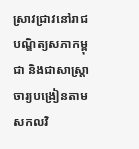ស្រាវជ្រាវនៅរាជបណ្ឌិត្យសភាកម្ពុជា និងជាសាស្រ្តាចារ្យបង្រៀនតាមសកលវិ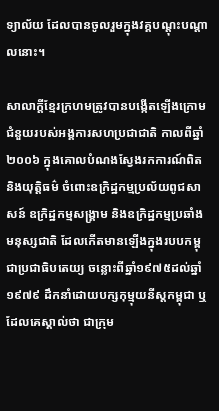ទ្យាល័យ ដែលបានចូលរួមក្នុងវគ្គបណ្តុះបណ្តាលនោះ។

សាលាក្តីខ្មែរក្រហមត្រូវបានបង្កើតឡើងក្រោមជំនួយរបស់អង្គការសហប្រជាជាតិ កាលពីឆ្នាំ២០០៦ ក្នុងគោលបំណងស្វែងរកការណ៍ពិត និងយុត្តិធម៌ ចំពោះឧក្រិដ្ឋកម្មប្រល័យពូជសាសន៍ ឧក្រិដ្ឋកម្មសង្គ្រាម និងឧក្រិដ្ឋកម្មប្រឆាំងមនុស្សជាតិ ដែលកើតមានឡើងក្នុងរបបកម្ពុជាប្រជាធិបតេយ្យ ចន្លោះពីឆ្នាំ១៩៧៥ដល់ឆ្នាំ១៩៧៩ ដឹកនាំដោយបក្សកុម្មុយនីស្តកម្ពុជា ឬដែលគេស្គាល់ថា ជាក្រុម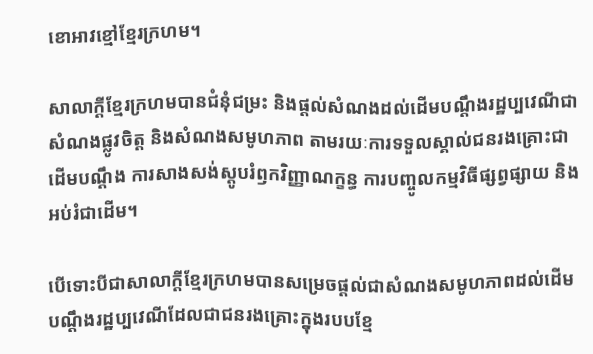ខោអាវខ្មៅខ្មែរក្រហម។

សាលាក្តីខ្មែរក្រហមបានជំនុំជម្រះ និងផ្តល់សំណងដល់ដើមបណ្តឹងរដ្ឋប្បវេណីជាសំណងផ្លូវចិត្ត និងសំណងសមូហភាព តាមរយៈការទទួលស្គាល់ជនរងគ្រោះជាដើមបណ្តឹង ការសាងសង់ស្តូបរំឭកវិញ្ញាណក្ខន្ធ ការបញ្ចូលកម្មវិធីផ្សព្វផ្សាយ និងអប់រំជាដើម។

បើទោះបីជាសាលាក្តីខ្មែរក្រហមបានសម្រេចផ្តល់ជាសំណងសមូហភាពដល់ដើមបណ្តឹងរដ្ឋប្បវេណីដែលជាជនរងគ្រោះក្នុងរបបខ្មែ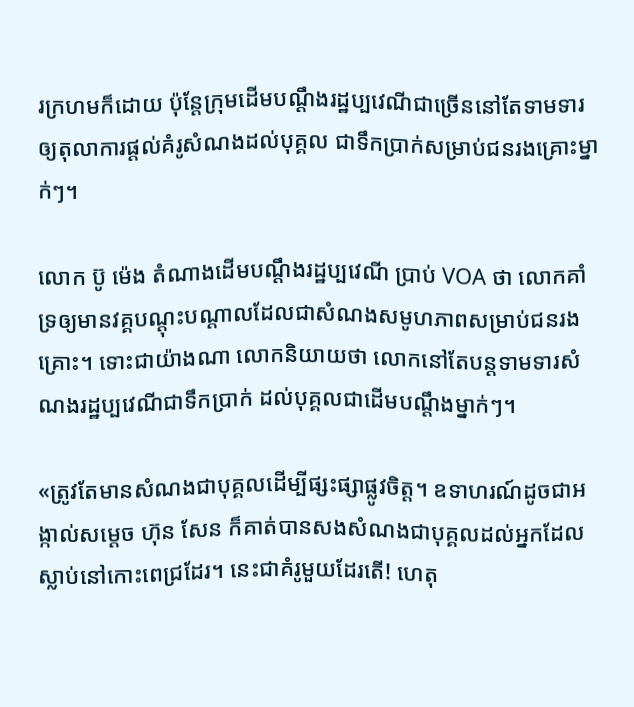រក្រហមក៏ដោយ ប៉ុន្តែក្រុមដើមបណ្តឹងរដ្ឋប្បវេណីជាច្រើននៅតែទាមទារឲ្យតុលាការផ្តល់គំរូសំណងដល់បុគ្គល ជាទឹកប្រាក់សម្រាប់ជនរងគ្រោះម្នាក់ៗ។

លោក ប៊ូ ម៉េង តំណាងដើមបណ្តឹងរដ្ឋប្បវេណី ប្រាប់ VOA ថា លោកគាំទ្រឲ្យមានវគ្គបណ្តុះបណ្តាលដែលជាសំណងសមូហភាពសម្រាប់ជនរងគ្រោះ។ ទោះជាយ៉ាងណា លោកនិយាយថា លោកនៅតែបន្តទាមទារសំណងរដ្ឋប្បវេណីជាទឹកប្រាក់ ដល់បុគ្គលជាដើមបណ្តឹងម្នាក់ៗ។

«ត្រូវតែមានសំណងជាបុគ្គលដើម្បីផ្សះផ្សាផ្លូវចិត្ត។ ឧទាហរណ៍ដូចជាអង្កាល់សម្តេច ហ៊ុន សែន ក៏គាត់បានសងសំណងជាបុគ្គលដល់អ្នកដែលស្លាប់នៅកោះពេជ្រដែរ។ នេះជាគំរូមួយដែរតើ! ហេតុ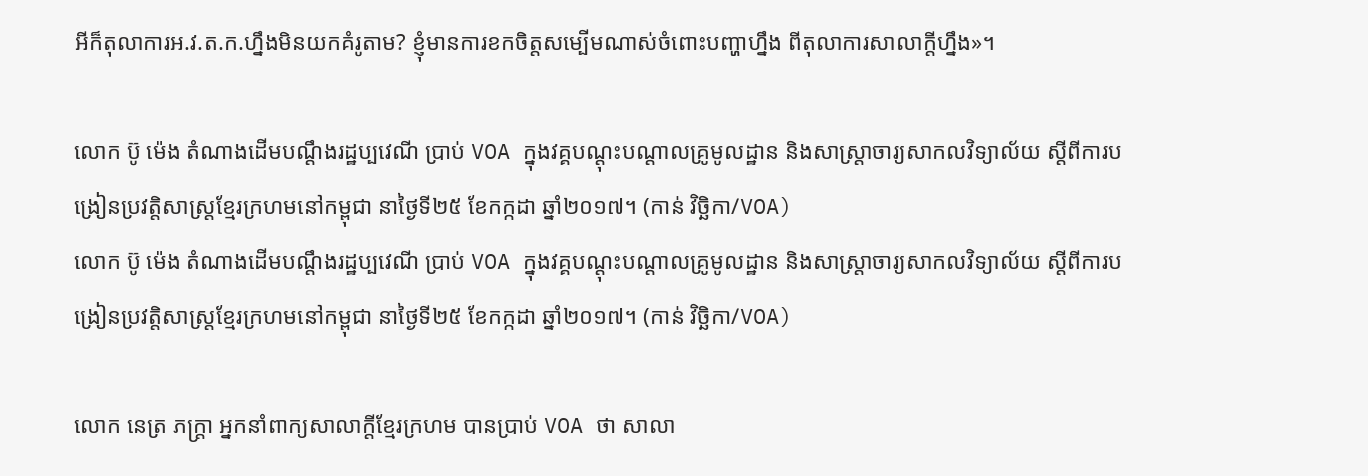អីក៏តុលាការអ.វ.ត.ក.ហ្នឹងមិនយកគំរូតាម? ខ្ញុំមានការខកចិត្តសម្បើមណាស់ចំពោះបញ្ហាហ្នឹង ពីតុលាការសាលាក្តីហ្នឹង»។

លោក ប៊ូ ម៉េង តំណាងដើមបណ្តឹងរដ្ឋប្បវេណី ប្រាប់ VOA ក្នុងវគ្គបណ្តុះបណ្តាលគ្រូមូលដ្ឋាន និងសាស្រ្តាចារ្យសាកលវិទ្យាល័យ ស្តីពីការបង្រៀនប្រវត្តិសាស្រ្តខ្មែរក្រហមនៅកម្ពុជា នាថ្ងៃទី២៥ ខែកក្កដា ឆ្នាំ២០១៧។ (កាន់ វិច្ឆិកា/VOA)
លោក ប៊ូ ម៉េង តំណាងដើមបណ្តឹងរដ្ឋប្បវេណី ប្រាប់ VOA ក្នុងវគ្គបណ្តុះបណ្តាលគ្រូមូលដ្ឋាន និងសាស្រ្តាចារ្យសាកលវិទ្យាល័យ ស្តីពីការបង្រៀនប្រវត្តិសាស្រ្តខ្មែរក្រហមនៅកម្ពុជា នាថ្ងៃទី២៥ ខែកក្កដា ឆ្នាំ២០១៧។ (កាន់ វិច្ឆិកា/VOA)

លោក នេត្រ ភក្រ្តា អ្នកនាំពាក្យសាលាក្តីខ្មែរក្រហម បានប្រាប់ VOA ថា សាលា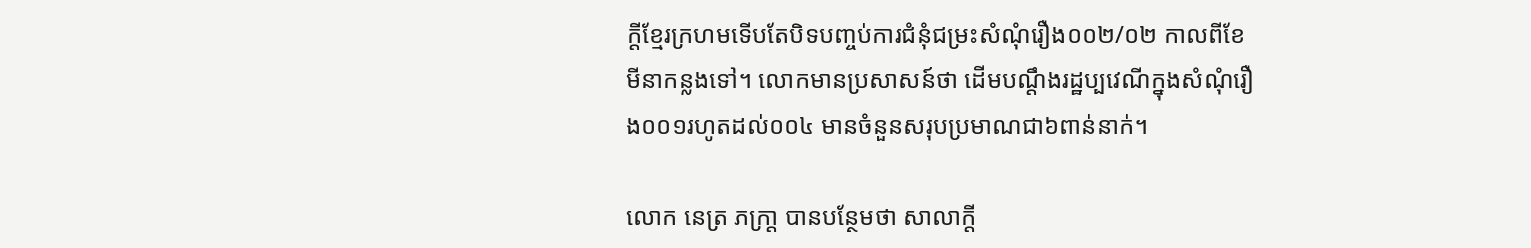ក្តីខ្មែរក្រហមទើបតែបិទបញ្ចប់ការជំនុំជម្រះសំណុំរឿង០០២/០២ កាលពីខែមីនាកន្លងទៅ។ លោកមានប្រសាសន៍ថា ដើមបណ្តឹងរដ្ឋប្បវេណីក្នុងសំណុំរឿង០០១រហូតដល់០០៤ មានចំនួនសរុបប្រមាណជា៦ពាន់នាក់។

លោក នេត្រ ភក្រា្ត បានបន្ថែមថា សាលាក្តី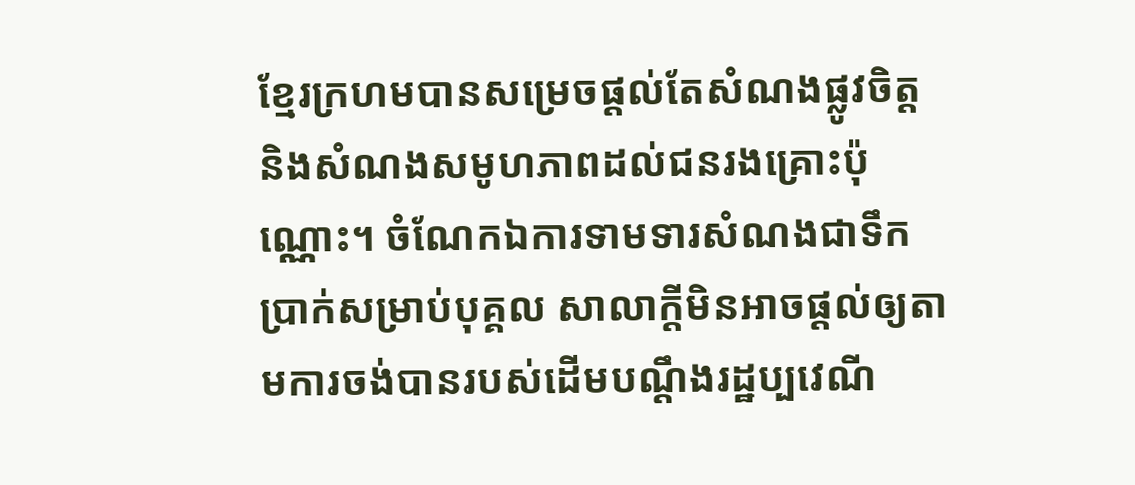ខ្មែរក្រហមបានសម្រេចផ្តល់តែសំណងផ្លូវចិត្ត និងសំណងសមូហភាពដល់ជនរងគ្រោះប៉ុណ្ណោះ។ ចំណែកឯការទាមទារសំណងជាទឹកប្រាក់សម្រាប់បុគ្គល សាលាក្តីមិនអាចផ្តល់ឲ្យតាមការចង់បានរបស់ដើមបណ្តឹងរដ្ឋប្បវេណី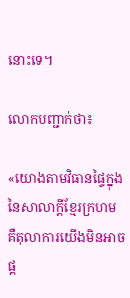នោះទេ។

លោកបញ្ជាក់ថា៖

«យោងតាមវិធានផ្ទៃក្នុងនៃសាលាក្តីខ្មែរក្រហម គឺតុលាការយើងមិនអាចផ្ត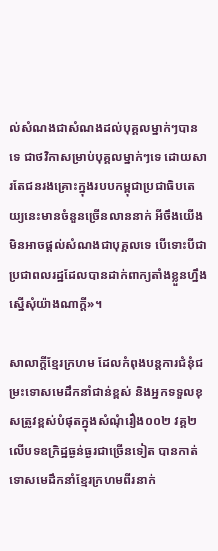ល់សំណងជាសំណងដល់បុគ្គលម្នាក់ៗបានទេ ជាថវិកាសម្រាប់បុគ្គលម្នាក់ៗទេ ដោយសារតែជនរងគ្រោះក្នុងរបបកម្ពុជាប្រជាធិបតេយ្យនេះមានចំនួនច្រើនលាននាក់ អីចឹងយើងមិនអាចផ្តល់សំណងជាបុគ្គលទេ បើទោះបីជាប្រជាពលរដ្ឋដែលបានដាក់ពាក្យតាំងខ្លួនហ្នឹងស្នើសុំយ៉ាងណាក្តី»។

សាលាក្តីខ្មែរក្រហម ដែលកំពុងបន្តការជំនុំជម្រះទោសមេដឹកនាំជាន់ខ្ពស់ និងអ្នកទទួលខុសត្រូវខ្ពស់បំផុតក្នុងសំណុំរឿង០០២ វគ្គ២ លើបទឧក្រិដ្ឋធ្ងន់ធ្ងរជាច្រើនទៀត បានកាត់ទោសមេដឹកនាំខ្មែរក្រហមពីរនាក់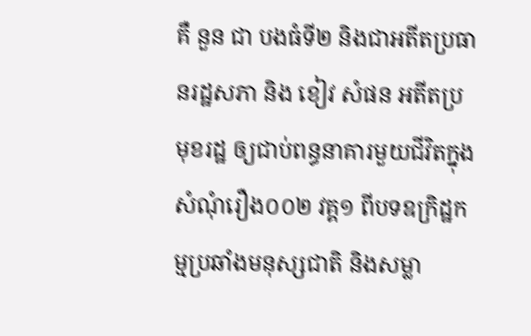គឺ នួន ជា បងធំទី២ និងជាអតីតប្រធានរដ្ឋសភា និង ខៀវ សំផន អតីតប្រមុខរដ្ឋ ឲ្យជាប់ពន្ធនាគារមួយជីវិតក្នុងសំណុំរឿង០០២ វគ្គ១ ពីបទឧក្រិដ្ឋកម្មប្រឆាំងមនុស្សជាតិ និងសម្លា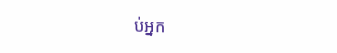ប់អ្នក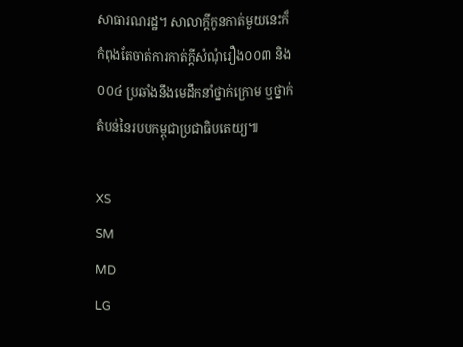សាធារណរដ្ឋ។ សាលាក្តីកូនកាត់មួយនេះក៏កំពុងតែចាត់ការកាត់ក្តីសំណុំរឿង០០៣ និង០០៤ ប្រឆាំងនឹងមេដឹកនាំថ្នាក់ក្រោម ឬថ្នាក់តំបន់នៃរបបកម្ពុជាប្រជាធិបតេយ្យ៕

XS
SM
MD
LG